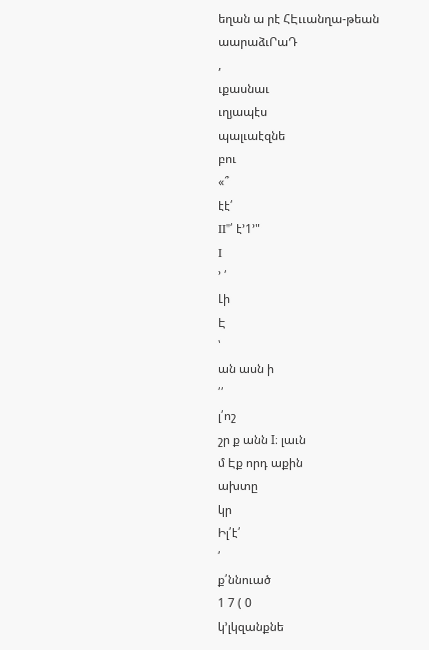եղան ա րէ ՀԷււանղա-թեան
աարաձւՐաԴ
,
ւքասնաւ
ւղյապէս
պալւաէզնե
բու
«՞
էէ՛
II"՛ է՚1՚"
I
՚ ՛
Լի
Է
՝
ան ասն ի
՛՛
լ՛ոշ
շր ք անն I։ լաւն
մ Էք որդ աքին
ախտը
կր
Իլ՛է՛
՛
ք՛ննուած
1 7 ( 0
կ՚լկզանքնե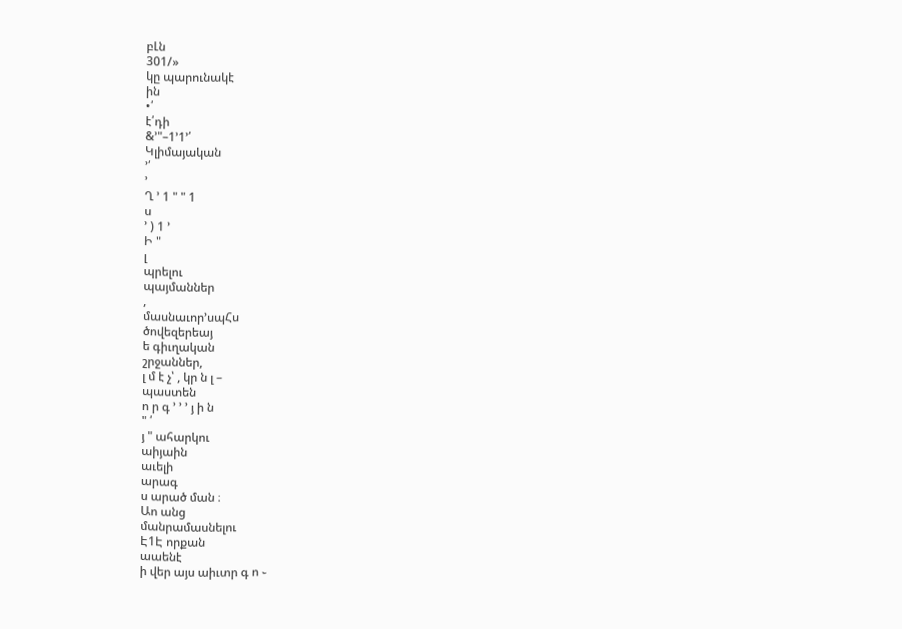բԼն
301/»
կը պարունակէ
ին
•՛
է՛դի
&՚"–1՚1՚՛
Կլիմայական
՚՛
՚
Ղ ՚ 1 " " 1
ս
՚ ) 1 ՚
Ի "
լ
պրելու
պայմաններ
,
մասնաւոր՚սպՀս
ծովեզերեայ
ե գիւղական
շրջաններ,
լ մ է չ՝ , կր ն լ –
պաստեն
ո ր գ ՚ ՚ ՚ յ ի ն
" ՛
յ " ահարկու
աիյաին
աւելի
արագ
ս արած ման ։
Աո անց
մանրամասնելու
Է1Է որքան
աաենէ
ի վեր այս աիւտր գ ո ֊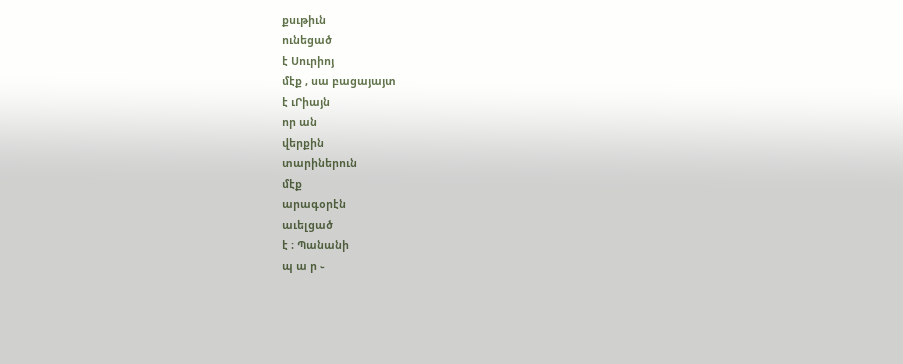քսւթիւն
ունեցած
է Սուրիոյ
մէք , սա բացայայտ
է ւՐիայն
որ ան
վերքին
տարիներուն
մէք
արագօրէն
աւելցած
է ։ Պանանի
պ ա ր ֊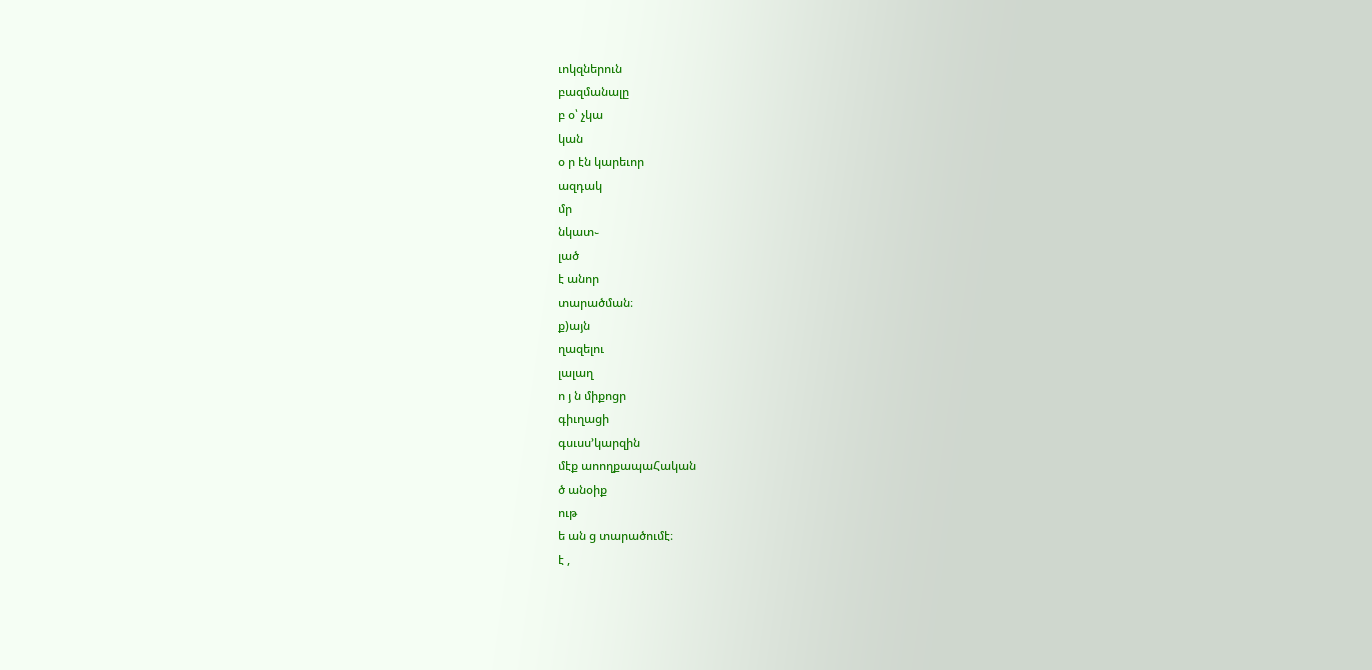ւոկզներուն
բազմանալը
բ օ՝ չկա
կան
օ ր էն կարեւոր
ազդակ
մր
նկատ֊
լած
է անոր
տարածման։
ք)այն
ղազելու
լալաղ
ո յ ն միքոցր
գիւղացի
գսւսս՚կարզին
մէք աոողքապաՀական
ծ անօիք
ութ
ե ան ց տարածումէ։
է ,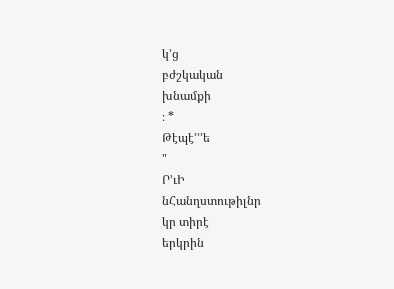կ՚ց
բժշկական
խնամքի
։ *
Թէպէ՚՚՚ե
"
Ր՚ւԻ
նՀանղստութիլնր
կր տիրէ
երկրին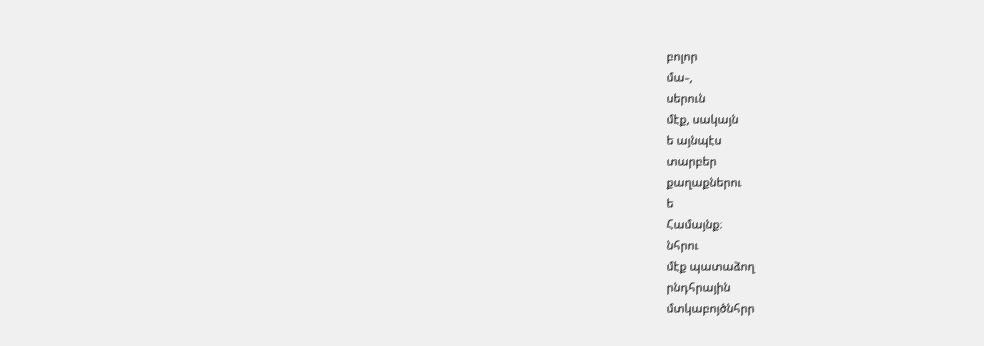բոլոր
մա֊,
սերուն
մէք, սակայն
ե այնպէս
տարբեր
քաղաքներու
ե
Համայնք։
նհրու
մէք պատաձող
րնդհրային
մտկաբոյծնհրր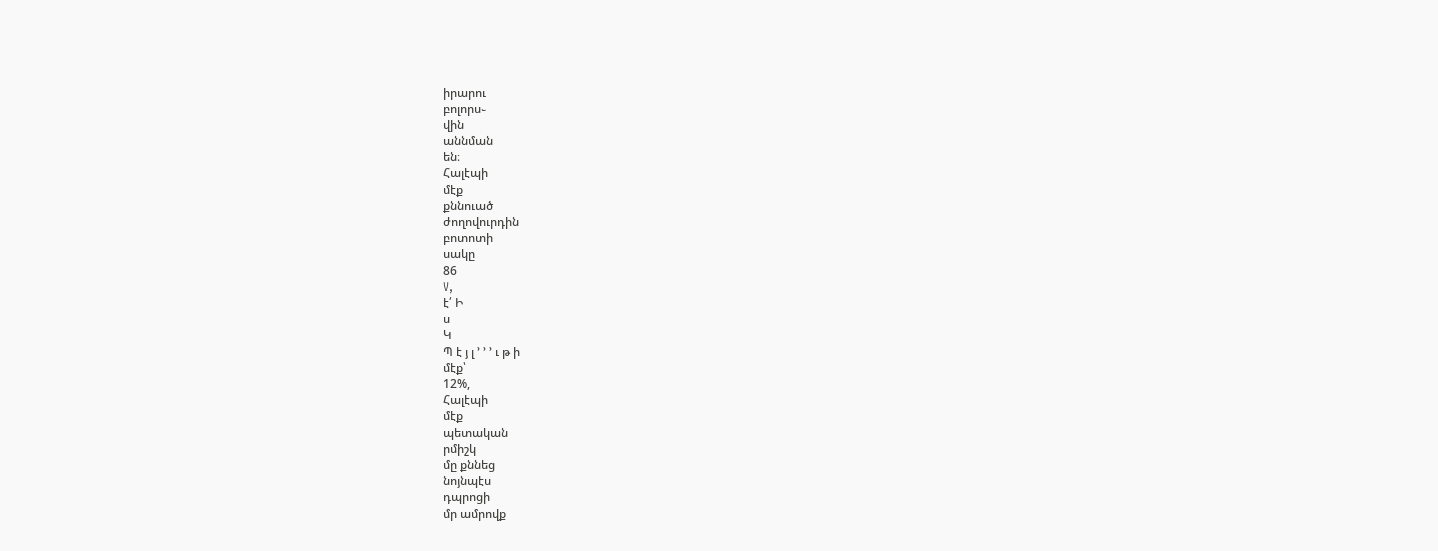իրարու
բոլորս֊
վին
աննման
են։
Հալէպի
մէք
քննուած
ժողովուրդին
բոտոտի
սակը
86
V,
է՛ Ի
ս
Կ
Պ է յ լ ՚ ՚ ՚ ւ թ ի
մէք՝
12%,
Հալէպի
մէք
պետական
րմիշկ
մը քննեց
նոյնպէս
դպրոցի
մր ամրովք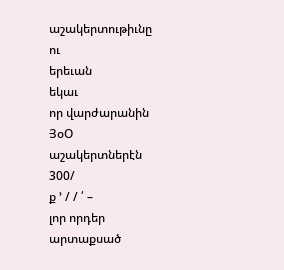աշակերտութիւնը
ու
երեւան
եկաւ
որ վարժարանին
ՅօՕ
աշակերտներէն
300/
ք ՚ / / ՛ –
լոր որդեր
արտաքսած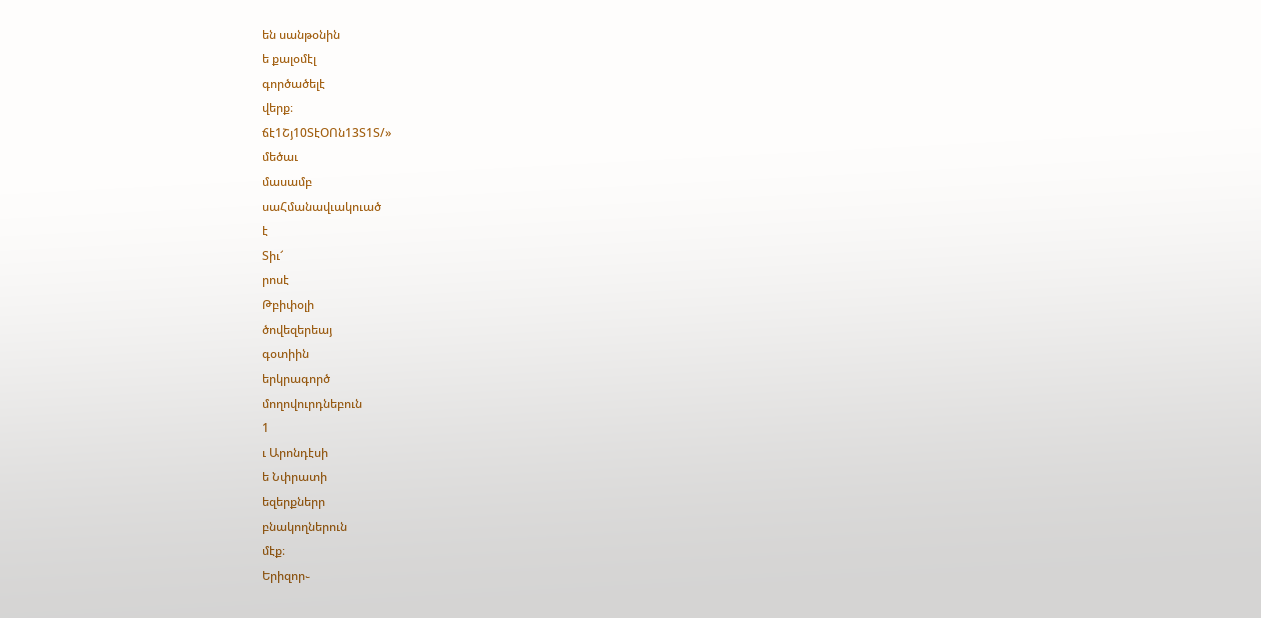են սանթօնին
ե քալօմէլ
գործածելէ
վերք։
ճէ1Շյ10ՏէՕՈն13Տ1Տ/»
մեծաւ
մասամբ
սաՀմանավւակուած
է
Տիւ՜
րոսէ
Թբիփօլի
ծովեզերեայ
գօտիին
երկրագործ
մողովուրդնեբուն
1
ւ Արոնդէսի
ե Նփրատի
եզերքներր
բնակողներուն
մէք։
Երիզոր֊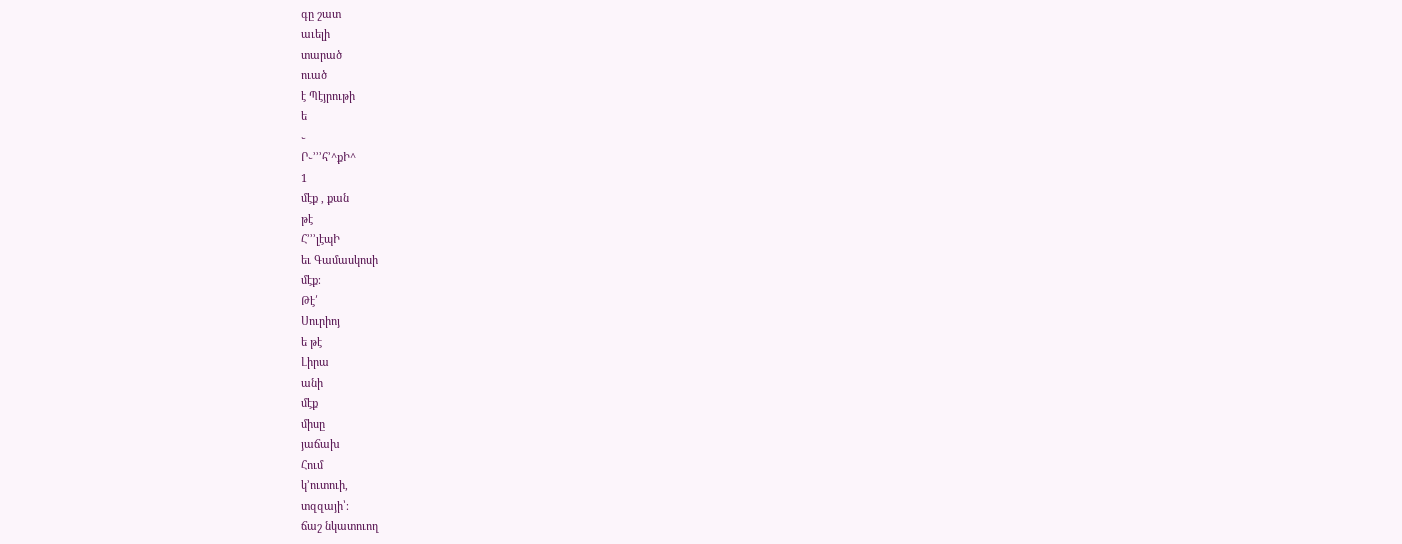գը շատ
աւելի
տարած
ուած
է Պէյրութի
ե
֊
Ր֊՚՚՚հ՚^քԻ^
1
մէք , քան
թէ
Հ՚՚՚լէպԻ
եւ Գամասկոսի
մէք։
Թէ՛
Սուրիոյ
ե թէ
Լիրա
անի
մէք
միսը
յաճախ
Հում
կ՚ուտուի,
տզզայի՝։
ճաշ նկատուող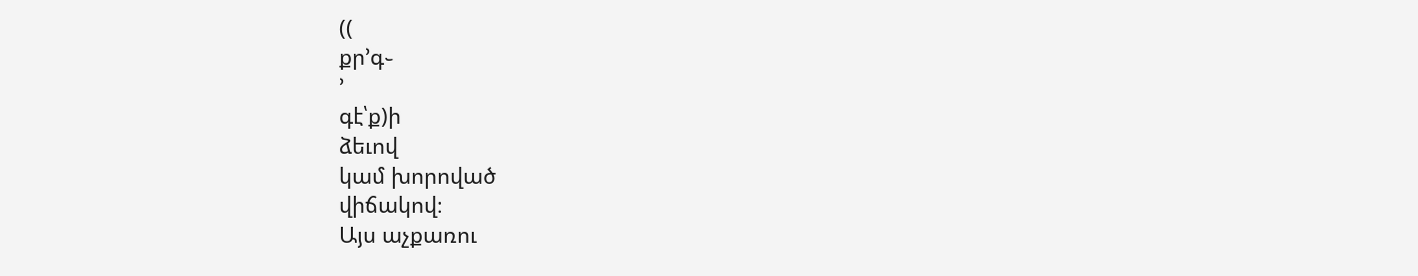((
քր՚գ֊
՚
գէ՝ք)ի
ձեւով
կամ խորոված
վիճակով։
Այս աչքառու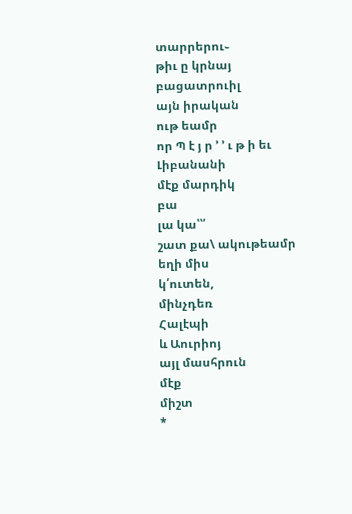տարրերու֊
թիւ ը կրնայ
բացատրուիլ
այն իրական
ութ եամր
որ Պ է յ ր ՚ ՚ ւ թ ի եւ
Լիբանանի
մէք մարդիկ
բա
լա կա՝՝՛
շատ քա\ ակութեամր
եղի միս
կ՛ուտեն,
մինչդեռ
Հալէպի
և Աուրիոյ
այլ մասհրուն
մէք
միշտ
*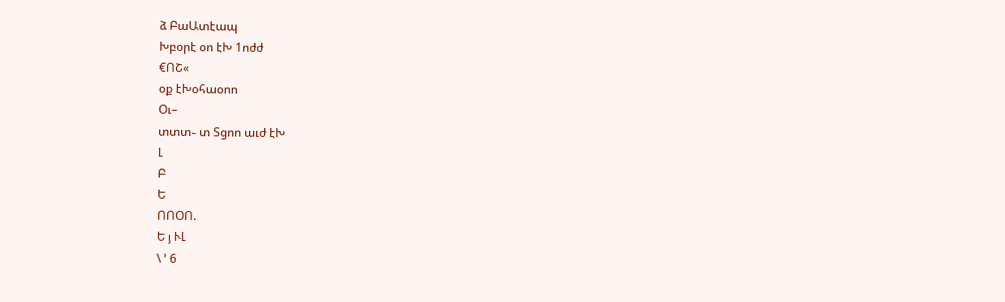ձ ԲաԱտէապ
Խբօրէ օո էԽ 1ոժժ
€ՈՇ«
օք էԽօհաօոո
Օւ–
տտտ֊ տ Տցոո աւժ էԽ
Լ
Բ
Ե
ՈՈՕՈ.
Ե յ ՒԼ
\ ՚ 6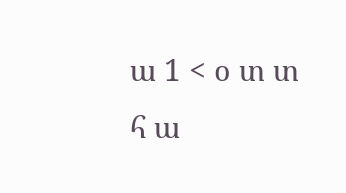ա 1 < օ տ տ հ ա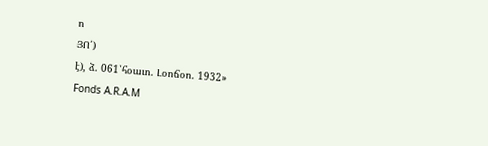ո
ՅՈ՛)
է), ձ. 061՝հօաւո. Լօոճօո. 1932»
Fonds A.R.A.M